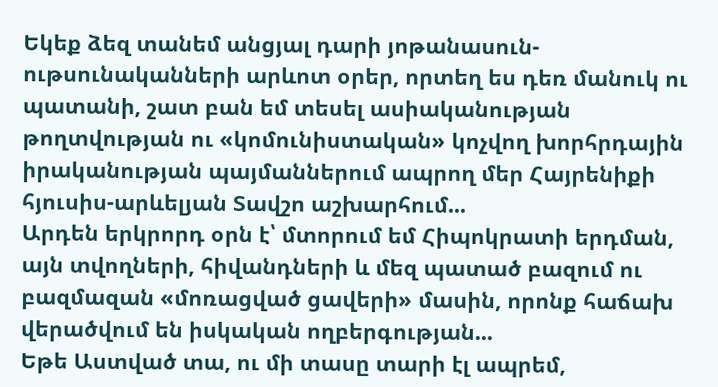Եկեք ձեզ տանեմ անցյալ դարի յոթանասուն-ութսունականների արևոտ օրեր, որտեղ ես դեռ մանուկ ու պատանի, շատ բան եմ տեսել ասիականության թողտվության ու «կոմունիստական» կոչվող խորհրդային իրականության պայմաններում ապրող մեր Հայրենիքի հյուսիս-արևելյան Տավշո աշխարհում...
Արդեն երկրորդ օրն է՝ մտորում եմ Հիպոկրատի երդման, այն տվողների, հիվանդների և մեզ պատած բազում ու բազմազան «մոռացված ցավերի» մասին, որոնք հաճախ վերածվում են իսկական ողբերգության...
Եթե Աստված տա, ու մի տասը տարի էլ ապրեմ,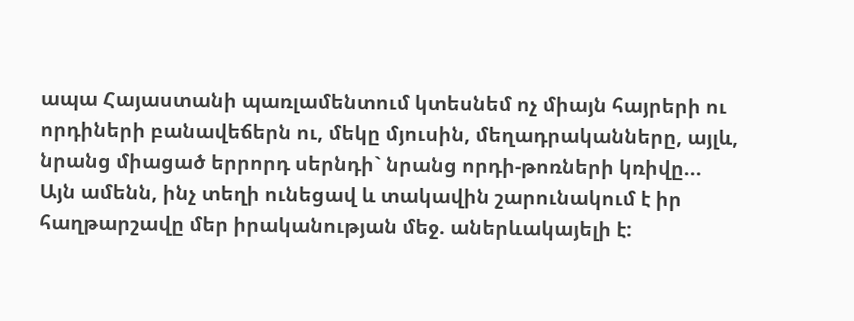ապա Հայաստանի պառլամենտում կտեսնեմ ոչ միայն հայրերի ու որդիների բանավեճերն ու, մեկը մյուսին, մեղադրականները, այլև, նրանց միացած երրորդ սերնդի` նրանց որդի-թոռների կռիվը...
Այն ամենն, ինչ տեղի ունեցավ և տակավին շարունակում է իր հաղթարշավը մեր իրականության մեջ. աներևակայելի է: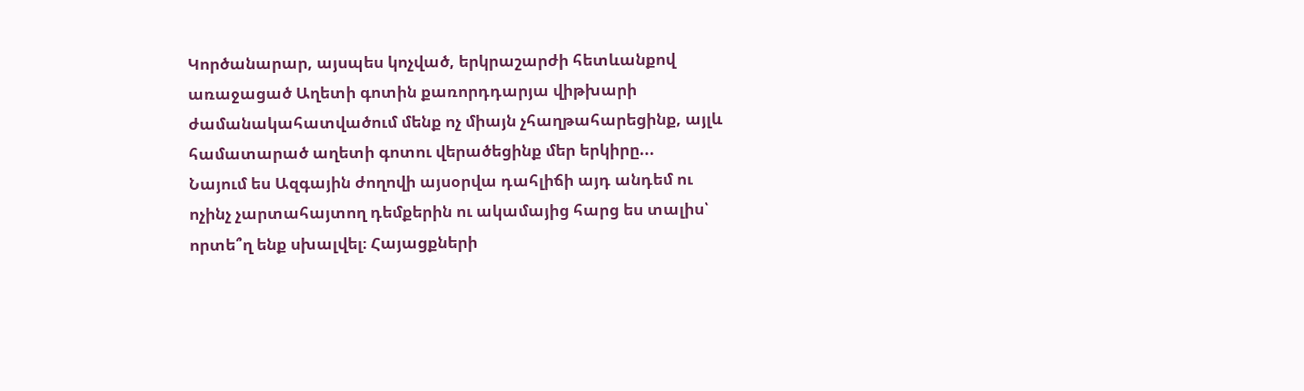Կործանարար, այսպես կոչված, երկրաշարժի հետևանքով առաջացած Աղետի գոտին քառորդդարյա վիթխարի ժամանակահատվածում մենք ոչ միայն չհաղթահարեցինք, այլև համատարած աղետի գոտու վերածեցինք մեր երկիրը...
Նայում ես Ազգային ժողովի այսօրվա դահլիճի այդ անդեմ ու ոչինչ չարտահայտող դեմքերին ու ակամայից հարց ես տալիս՝ որտե՞ղ ենք սխալվել։ Հայացքների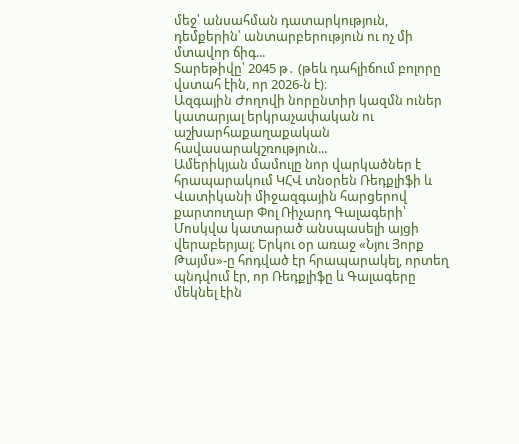մեջ՝ անսահման դատարկություն, դեմքերին՝ անտարբերություն ու ոչ մի մտավոր ճիգ...
Տարեթիվը՝ 2045 թ․ (թեև դահլիճում բոլորը վստահ էին, որ 2026-ն է)։
Ազգային Ժողովի նորընտիր կազմն ուներ կատարյալ երկրաչափական ու աշխարհաքաղաքական հավասարակշռություն...
Ամերիկյան մամուլը նոր վարկածներ է հրապարակում ԿՀՎ տնօրեն Ռեդքլիֆի և Վատիկանի միջազգային հարցերով քարտուղար Փոլ Ռիչարդ Գալագերի՝ Մոսկվա կատարած անսպասելի այցի վերաբերյալ։ Երկու օր առաջ «Նյու Յորք Թայմս»-ը հոդված էր հրապարակել, որտեղ պնդվում էր, որ Ռեդքլիֆը և Գալագերը մեկնել էին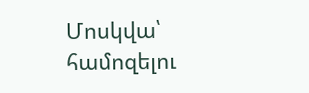Մոսկվա՝ համոզելու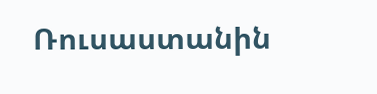Ռուսաստանին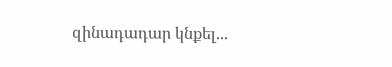զինադադար կնքել...